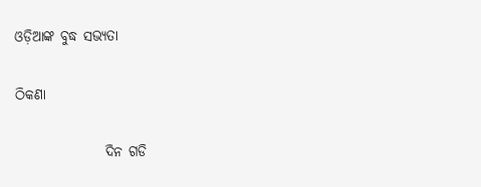ଓଡ଼ିଆଙ୍କ ବୁଦ୍ଧ ସଭ୍ୟତା

ଠିକଣା

                ଦିନ ଗଡି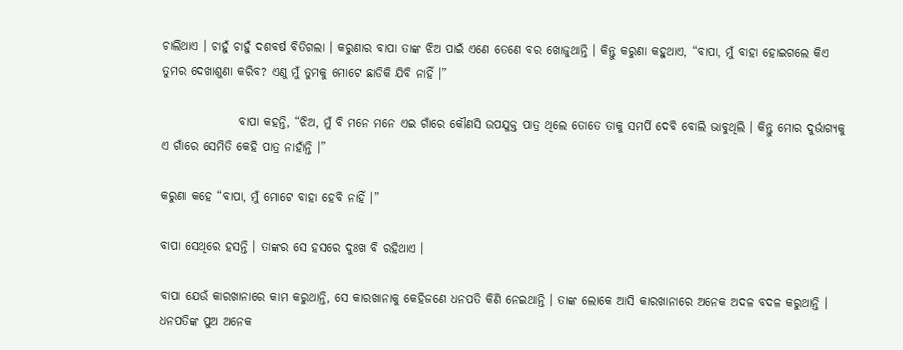ଚାଲିଥାଏ । ଚାହୁଁ ଚାହୁଁ ଦଶବର୍ଷ ବିତିଗଲା । କରୁଣାର ବାପା ତାଙ୍କ ଝିଅ ପାଇଁ ଏଣେ ତେଣେ ବର ଖୋଜୁଥାନ୍ତି । କିନ୍ତୁ କରୁଣା କହୁଥାଏ, “ବାପା, ମୁଁ ବାହା ହୋଇଗଲେ କିଏ ତୁମର ଦେଖାଶୁଣା କରିବ? ଏଣୁ ମୁଁ ତୁମକୁ ମୋଟେ ଛାଡିକି ଯିବି ନାହିଁ ।”

                ବାପା କହନ୍ତି, “ଝିଅ, ମୁଁ ବି ମନେ ମନେ ଏଇ ଗାଁରେ କୌଣସି ଉପଯୁକ୍ତ ପାତ୍ର ଥିଲେ ତୋତେ ତାକୁ ସମର୍ପି ଦେବି ବୋଲି ଭାବୁଥିଲି । କିନ୍ତୁ ମୋର ଦୁର୍ଭାଗ୍ୟକୁ ଏ ଗାଁରେ ସେମିତି କେହି ପାତ୍ର ନାହାଁନ୍ତି ।”

କରୁଣା କହେ “ବାପା, ମୁଁ ମୋଟେ ବାହା ହେବି ନାହିଁ ।”

ବାପା ସେଥିରେ ହସନ୍ତି । ତାଙ୍କର ସେ ହସରେ ଦୁଃଖ ବି ରହିଥାଏ ।

ବାପା ଯେଉଁ କାରଖାନାରେ କାମ କରୁଥାନ୍ତି, ସେ କାରଖାନାକୁ କେହିଜଣେ ଧନପତି କିଣି ନେଇଥାନ୍ତି । ତାଙ୍କ ଲୋକେ ଆସି କାରଖାନାରେ ଅନେକ ଅଦଳ ବଦଳ କରୁଥାନ୍ତି । ଧନପତିଙ୍କ ପୁଅ ଅନେକ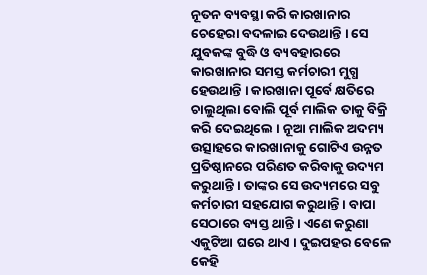ନୂତନ ବ୍ୟବସ୍ଥା କରି କାରଖାନାର ଚେହେରା ବଦଳାଇ ଦେଉଥାନ୍ତି । ସେ ଯୁବକଙ୍କ ବୁଦ୍ଧି ଓ ବ୍ୟବହାରରେ କାରଖାନାର ସମସ୍ତ କର୍ମଚାରୀ ମୁଗ୍ଧ ହେଉଥାନ୍ତି । କାରଖାନା ପୂର୍ବେ କ୍ଷତିରେ ଚାଲୁଥିଲା ବୋଲି ପୂର୍ବ ମାଲିକ ତାକୁ ବିକ୍ରି କରି ଦେଇଥିଲେ । ନୂଆ ମାଲିକ ଅଦମ୍ୟ ଉତ୍ସାହରେ କାରଖାନାକୁ ଗୋଟିଏ ଉନ୍ନତ ପ୍ରତିଷ୍ଠାନରେ ପରିଣତ କରିବାକୁ ଉଦ୍ୟମ କରୁଥାନ୍ତି । ତାଙ୍କର ସେ ଉଦ୍ୟମରେ ସବୁ କର୍ମଚାରୀ ସହଯୋଗ କରୁଥାନ୍ତି । ବାପା ସେଠାରେ ବ୍ୟସ୍ତ ଥାନ୍ତି । ଏଣେ କରୁଣା ଏକୁଟିଆ ଘରେ ଥାଏ । ଦୁଇପହର ବେଳେ କେହି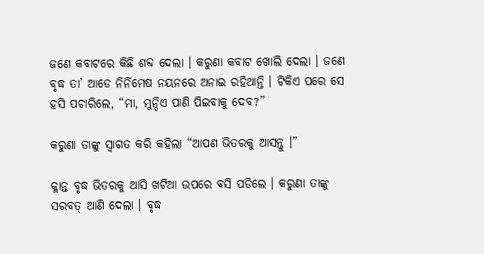ଜଣେ କବାଟରେ କିଛି ଶବ୍ଦ ଦେଲା । କରୁଣା କବାଟ ଖୋଲି ଦେଲା । ଜଣେ ବୃଦ୍ଧ ତା’ ଆଡେ ନିର୍ନିମେଷ ନୟନରେ ଅନାଇ ରହିଥାନ୍ତି । ଟିକିଏ ପରେ ସେ ହସି ପଚାରିଲେ, “ମା, ମୁନ୍ଦିଏ ପାଣି ପିଇବାକୁ ଦେବ?”

କରୁଣା ତାଙ୍କୁ ସ୍ୱାଗତ କରି କହିଲା “ଆପଣ ଭିତରକୁ ଆସନ୍ତୁ ।”

କ୍ଳାନ୍ତ ବୃଦ୍ଧ ଭିତରକୁ ଆସି ଖଟିଆ ଉପରେ ବସି ପଡିଲେ । କରୁଣା ତାଙ୍କୁ ସରବତ୍ ଆଣି ଦେଲା । ବୃଦ୍ଧ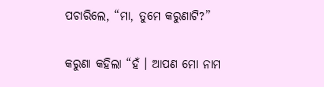ପଚାରିଲେ, “ମା, ତୁମେ କରୁଣାଟି?”

କରୁଣା କହିଲା “ହଁ । ଆପଣ ମୋ ନାମ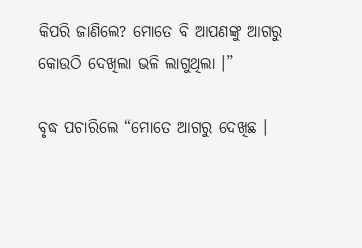କିପରି ଜାଣିଲେ? ମୋତେ ବି ଆପଣଙ୍କୁ ଆଗରୁ କୋଉଠି ଦେଖିଲା ଭଳି ଲାଗୁଥିଲା ।”

ବୃଦ୍ଧ ପଚାରିଲେ “ମୋତେ ଆଗରୁ ଦେଖିଛ ।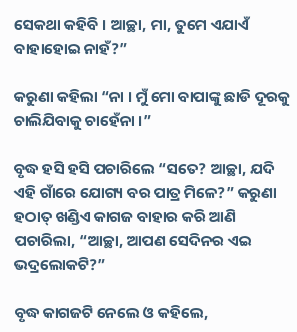ସେକଥା କହିବି । ଆଚ୍ଛା, ମା, ତୁମେ ଏଯାଏଁ ବାହାହୋଇ ନାହଁ?”

କରୁଣା କହିଲା “ନା । ମୁଁ ମୋ ବାପାଙ୍କୁ ଛାଡି ଦୂରକୁ ଚାଲିଯିବାକୁ ଚାହେଁନା ।”

ବୃଦ୍ଧ ହସି ହସି ପଚାରିଲେ “ସତେ? ଆଚ୍ଛା, ଯଦି ଏହି ଗାଁରେ ଯୋଗ୍ୟ ବର ପାତ୍ର ମିଳେ?” କରୁଣା ହଠାତ୍ ଖଣ୍ଡିଏ କାଗଜ ବାହାର କରି ଆଣି ପଚାରିଲା, “ଆଚ୍ଛା, ଆପଣ ସେଦିନର ଏଇ ଭଦ୍ରଲୋକଟି?”

ବୃଦ୍ଧ କାଗଜଟି ନେଲେ ଓ କହିଲେ,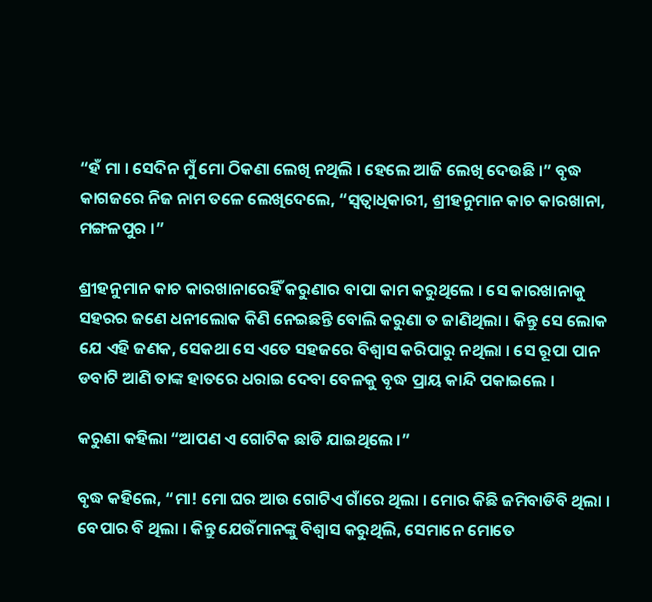“ହଁ ମା । ସେଦିନ ମୁଁ ମୋ ଠିକଣା ଲେଖି ନଥିଲି । ହେଲେ ଆଜି ଲେଖି ଦେଉଛି ।” ବୃଦ୍ଧ କାଗଜରେ ନିଜ ନାମ ତଳେ ଲେଖିଦେଲେ, “ସ୍ୱତ୍ୱାଧିକାରୀ, ଶ୍ରୀହନୁମାନ କାଚ କାରଖାନା, ମଙ୍ଗଳପୁର ।”

ଶ୍ରୀହନୁମାନ କାଚ କାରଖାନାରେହିଁ କରୁଣାର ବାପା କାମ କରୁଥିଲେ । ସେ କାରଖାନାକୁ ସହରର ଜଣେ ଧନୀଲୋକ କିଣି ନେଇଛନ୍ତି ବୋଲି କରୁଣା ତ ଜାଣିଥିଲା । କିନ୍ତୁ ସେ ଲୋକ ଯେ ଏହି ଜଣକ, ସେକଥା ସେ ଏତେ ସହଜରେ ବିଶ୍ୱାସ କରିପାରୁ ନଥିଲା । ସେ ରୂପା ପାନ ଡବାଟି ଆଣି ତାଙ୍କ ହାତରେ ଧରାଇ ଦେବା ବେଳକୁ ବୃଦ୍ଧ ପ୍ରାୟ କାନ୍ଦି ପକାଇଲେ ।

କରୁଣା କହିଲା “ଆପଣ ଏ ଗୋଟିକ ଛାଡି ଯାଇଥିଲେ ।”

ବୃଦ୍ଧ କହିଲେ, “ମା! ମୋ ଘର ଆଉ ଗୋଟିଏ ଗାଁରେ ଥିଲା । ମୋର କିଛି ଜମିବାଡିବି ଥିଲା । ବେପାର ବି ଥିଲା । କିନ୍ତୁ ଯେଉଁମାନଙ୍କୁ ବିଶ୍ୱାସ କରୁଥିଲି, ସେମାନେ ମୋତେ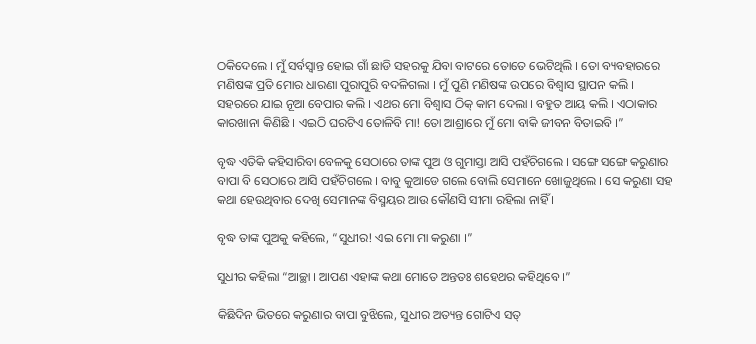ଠକିଦେଲେ । ମୁଁ ସର୍ବସ୍ୱାନ୍ତ ହୋଇ ଗାଁ ଛାଡି ସହରକୁ ଯିବା ବାଟରେ ତୋତେ ଭେଟିଥିଲି । ତୋ ବ୍ୟବହାରରେ ମଣିଷଙ୍କ ପ୍ରତି ମୋର ଧାରଣା ପୁରାପୁରି ବଦଳିଗଲା । ମୁଁ ପୁଣି ମଣିଷଙ୍କ ଉପରେ ବିଶ୍ୱାସ ସ୍ଥାପନ କଲି । ସହରରେ ଯାଇ ନୂଆ ବେପାର କଲି । ଏଥର ମୋ ବିଶ୍ୱାସ ଠିକ୍ କାମ ଦେଲା । ବହୁତ ଆୟ କଲି । ଏଠାକାର କାରଖାନା କିଣିଛି । ଏଇଠି ଘରଟିଏ ତୋଳିବି ମା! ତୋ ଆଶ୍ରାରେ ମୁଁ ମୋ ବାକି ଜୀବନ ବିତାଇବି ।”

ବୃଦ୍ଧ ଏତିକି କହିସାରିବା ବେଳକୁ ସେଠାରେ ତାଙ୍କ ପୁଅ ଓ ଗୁମାସ୍ତା ଆସି ପହଁଚିଗଲେ । ସଙ୍ଗେ ସଙ୍ଗେ କରୁଣାର ବାପା ବି ସେଠାରେ ଆସି ପହଁଚିଗଲେ । ବାବୁ କୁଆଡେ ଗଲେ ବୋଲି ସେମାନେ ଖୋଜୁଥିଲେ । ସେ କରୁଣା ସହ କଥା ହେଉଥିବାର ଦେଖି ସେମାନଙ୍କ ବିସ୍ମୟର ଆଉ କୌଣସି ସୀମା ରହିଲା ନାହିଁ ।

ବୃଦ୍ଧ ତାଙ୍କ ପୁଅକୁ କହିଲେ, “ସୁଧୀର! ଏଇ ମୋ ମା କରୁଣା ।”

ସୁଧୀର କହିଲା “ଆଚ୍ଛା । ଆପଣ ଏହାଙ୍କ କଥା ମୋତେ ଅନ୍ତତଃ ଶହେଥର କହିଥିବେ ।”

କିଛିଦିନ ଭିତରେ କରୁଣାର ବାପା ବୁଝିଲେ, ସୁଧୀର ଅତ୍ୟନ୍ତ ଗୋଟିଏ ସତ୍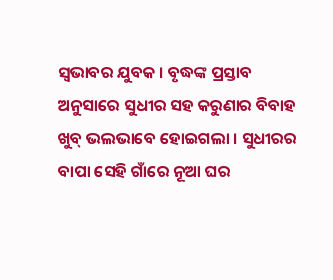ସ୍ୱଭାବର ଯୁବକ । ବୃଦ୍ଧଙ୍କ ପ୍ରସ୍ତାବ ଅନୁସାରେ ସୁଧୀର ସହ କରୁଣାର ବିବାହ ଖୁବ୍ ଭଲଭାବେ ହୋଇଗଲା । ସୁଧୀରର ବାପା ସେହି ଗାଁରେ ନୂଆ ଘର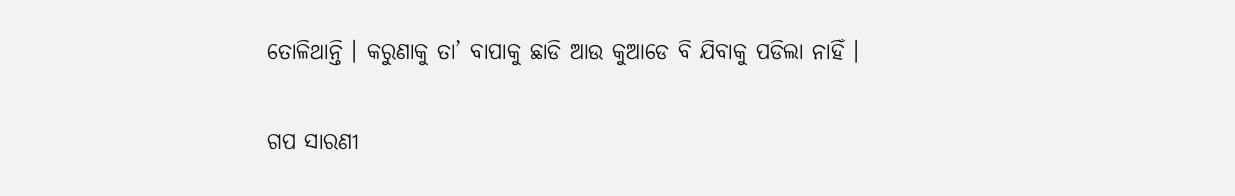ତୋଳିଥାନ୍ତି । କରୁଣାକୁ ତା’ ବାପାକୁ ଛାଡି ଆଉ କୁଆଡେ ବି ଯିବାକୁ ପଡିଲା ନାହିଁ ।


ଗପ ସାରଣୀ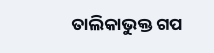ତାଲିକାଭୁକ୍ତ ଗପ